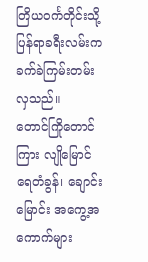တြိယဝင်္ကတိုင်းသို့ ပြန်ရာခရီးလမ်းက ခက်ခဲကြမ်းတမ်းလှသည်။
တောင်ကြိုတောင်ကြား လျိုမြောင်ရေတံခွန်၊ ချောင်းမြောင်း အကွေ့အကောက်များ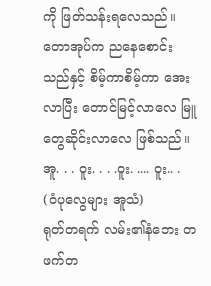ကို ဖြတ်သန်းရလေသည်။ တောအုပ်က ညနေစောင်းသည်နှင့် စိမ့်ကာစိမ့်ကာ အေးလာပြီး တောင်မြင့်လာလေ မြူတွေဆိုင်းလာလေ ဖြစ်သည်။
အူ. . . ဝူး. . . .ဝူး. .... ဝူး.. . (ဝံပုလွေများ အူသံ)
ရုတ်တရက် လမ်း၏နံဘေး တဖက်တ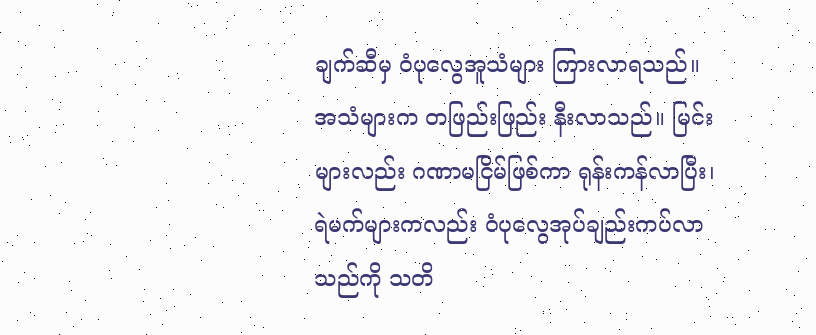ချက်ဆီမှ ဝံပုလွေအူသံများ ကြားလာရသည်။ အသံများက တဖြည်းဖြည်း နီးလာသည်။ မြင်းများလည်း ဂဏာမငြိမ်ဖြစ်ကာ ရုန်းကန်လာပြီး၊ ရဲမက်များကလည်း ဝံပုလွေအုပ်ချည်းကပ်လာသည်ကို သတိ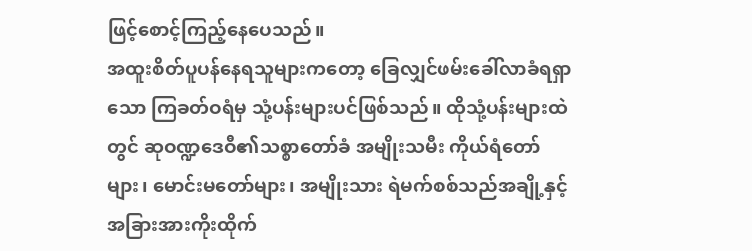ဖြင့်စောင့်ကြည့်နေပေသည်။
အထူးစိတ်ပူပန်နေရသူများကတော့ ခြေလျှင်ဖမ်းခေါ်လာခံရရှာသော ကြခတ်ဝရံမှ သုံ့ပန်းများပင်ဖြစ်သည်။ ထိုသုံ့ပန်းများထဲတွင် ဆုဝဏ္ဍဒေဝီ၏သစ္စာတော်ခံ အမျိုးသမီး ကိုယ်ရံတော်များ၊ မောင်းမတော်များ၊ အမျိုးသား ရဲမက်စစ်သည်အချို့နှင့် အခြားအားကိုးထိုက်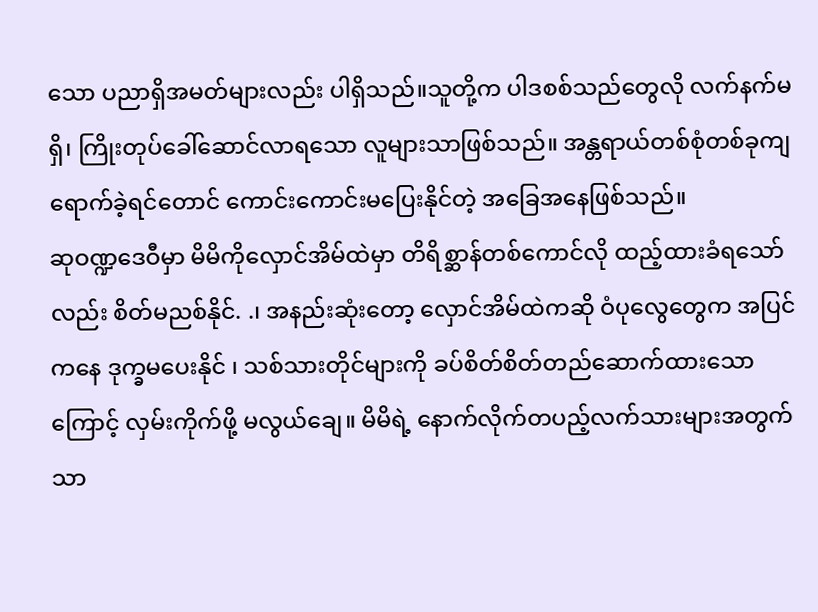သော ပညာရှိအမတ်များလည်း ပါရှိသည်။သူတို့က ပါဒစစ်သည်တွေလို လက်နက်မရှိ၊ ကြိုးတုပ်ခေါ်ဆောင်လာရသော လူများသာဖြစ်သည်။ အန္တရာယ်တစ်စုံတစ်ခုကျရောက်ခဲ့ရင်တောင် ကောင်းကောင်းမပြေးနိုင်တဲ့ အခြေအနေဖြစ်သည်။
ဆုဝဏ္ဍဒေဝီမှာ မိမိကိုလှောင်အိမ်ထဲမှာ တိရိစ္ဆာန်တစ်ကောင်လို ထည့်ထားခံရသော်လည်း စိတ်မညစ်နိုင်. .၊ အနည်းဆုံးတော့ လှောင်အိမ်ထဲကဆို ဝံပုလွေတွေက အပြင်ကနေ ဒုက္ခမပေးနိုင် ၊ သစ်သားတိုင်များကို ခပ်စိတ်စိတ်တည်ဆောက်ထားသောကြောင့် လှမ်းကိုက်ဖို့ မလွယ်ချေ။ မိမိရဲ့ နောက်လိုက်တပည့်လက်သားများအတွက်သာ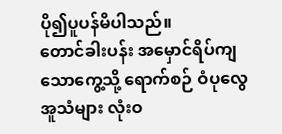ပို၍ပူပန်မိပါသည်။
တောင်ခါးပန်း အမှောင်ရိပ်ကျသောကွေ့သို့ ရောက်စဉ် ဝံပုလွေအူသံများ လုံးဝ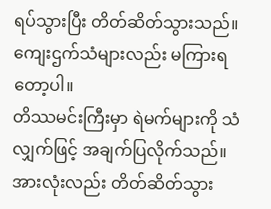ရပ်သွားပြီး တိတ်ဆိတ်သွားသည်။ ကျေးဌက်သံများလည်း မကြားရတော့ပါ။
တိဿမင်းကြီးမှာ ရဲမက်များကို သံလျှက်ဖြင့် အချက်ပြလိုက်သည်။ အားလုံးလည်း တိတ်ဆိတ်သွား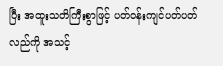ပြီး အထူးသတိကြီးစွာဖြင့် ပတ်ဝန်းကျင်ပတ်ပတ်လည်ကို အသင့်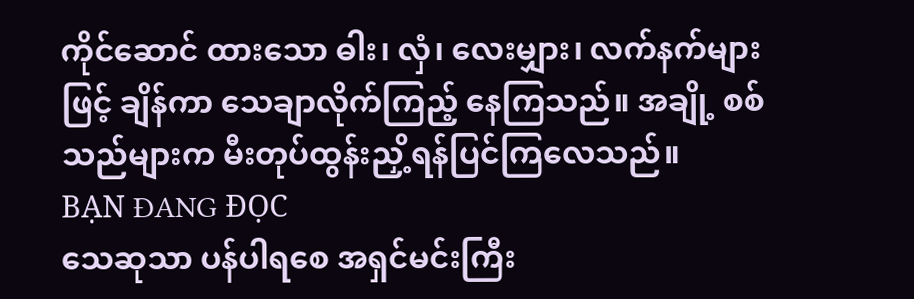ကိုင်ဆောင် ထားသော ဓါး၊ လှံ၊ လေးမျှား၊ လက်နက်များဖြင့် ချိန်ကာ သေချာလိုက်ကြည့် နေကြသည်။ အချို့ စစ်သည်များက မီးတုပ်ထွန်းညှိ့ရန်ပြင်ကြလေသည်။
BẠN ĐANG ĐỌC
သေဆုသာ ပန်ပါရစေ အရှင်မင်းကြီး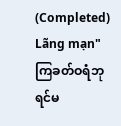(Completed)
Lãng mạn"ကြခတ်ဝရံဘုရင်မ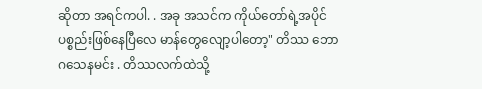ဆိုတာ အရင်ကပါ. . အခု အသင်က ကိုယ်တော်ရဲ့အပိုင်ပစ္စည်းဖြစ်နေပြီလေ မာန်တွေလျော့ပါတော့" တိဿ ဘောဂသေနမင်း . တိဿလက်ထဲသို့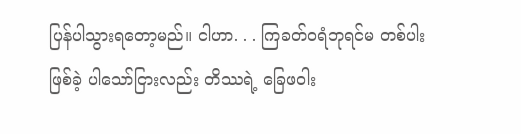ပြန်ပါသွားရတော့မည်။ ငါဟာ. . . ကြခတ်ဝရံဘုရင်မ တစ်ပါးဖြစ်ခဲ့ ပါသော်ငြားလည်း တိဿရဲ့ ခြေဖဝါး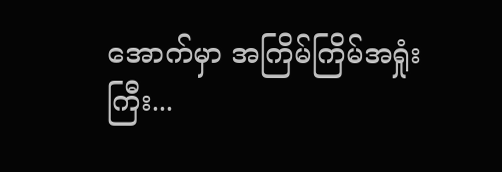အောက်မှာ အကြိမ်ကြိမ်အရှုံးကြီး...